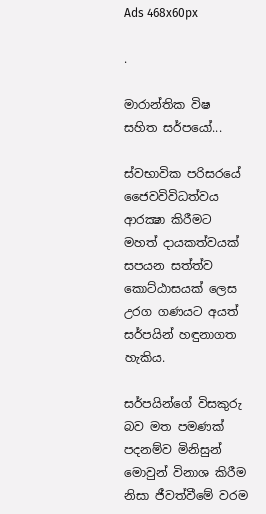Ads 468x60px

.

මාරාන්තික විෂ සහිත සර්පයෝ...

ස්‌වභාවික පරිසරයේ ජෛවවිවිධත්වය ආරක්‍ෂා කිරීමට මහත් දායකත්වයක්‌ සපයන සත්ත්ව කොට්‌ඨාසයක්‌ ලෙස උරග ගණයට අයත් සර්පයින් හඳුනාගත හැකිය.

සර්පයින්ගේ විසකුරු බව මත පමණක්‌ පදනම්ව මිනිසුන් මොවුන් විනාශ කිරීම නිසා ජීවත්වීමේ වරම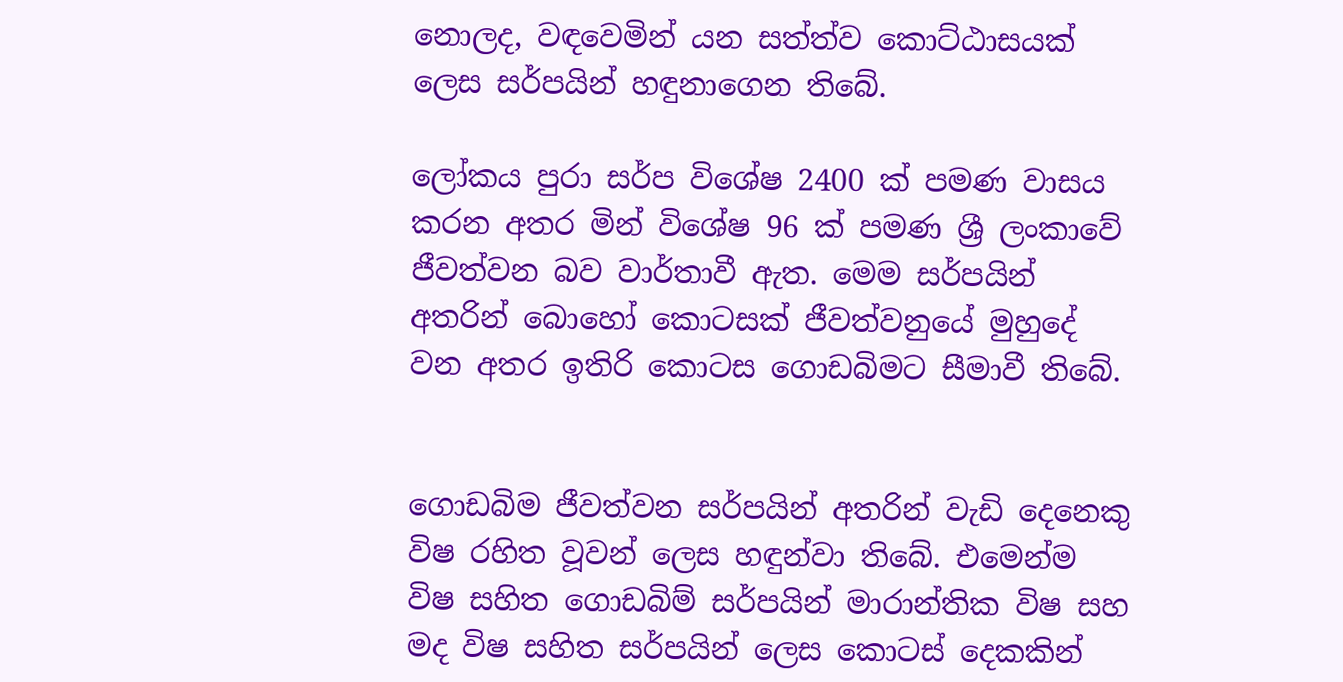නොලද, වඳවෙමින් යන සත්ත්ව කොට්‌ඨාසයක්‌ ලෙස සර්පයින් හඳුනාගෙන තිබේ.

ලෝකය පුරා සර්ප විශේෂ 2400 ක්‌ පමණ වාසය කරන අතර මින් විශේෂ 96 ක්‌ පමණ ශ්‍රී ලංකාවේ ජීවත්වන බව වාර්තාවී ඇත. මෙම සර්පයින් අතරින් බොහෝ කොටසක්‌ ජීවත්වනුයේ මුහුදේ වන අතර ඉතිරි කොටස ගොඩබිමට සීමාවී තිබේ.


ගොඩබිම ජීවත්වන සර්පයින් අතරින් වැඩි දෙනෙකු විෂ රහිත වූවන් ලෙස හඳුන්වා තිබේ. එමෙන්ම විෂ සහිත ගොඩබිම් සර්පයින් මාරාන්තික විෂ සහ මද විෂ සහිත සර්පයින් ලෙස කොටස්‌ දෙකකින්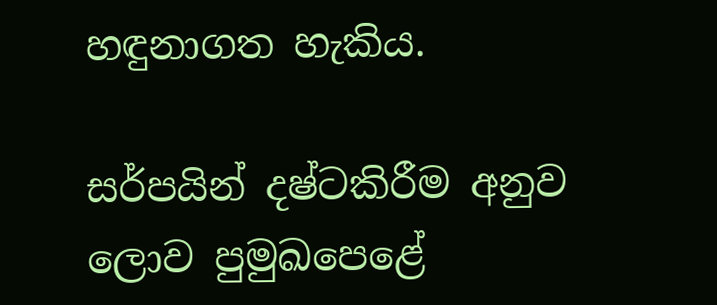හඳුනාගත හැකිය.

සර්පයින් දෂ්ටකිරීම අනුව ලොව පුමුඛපෙළේ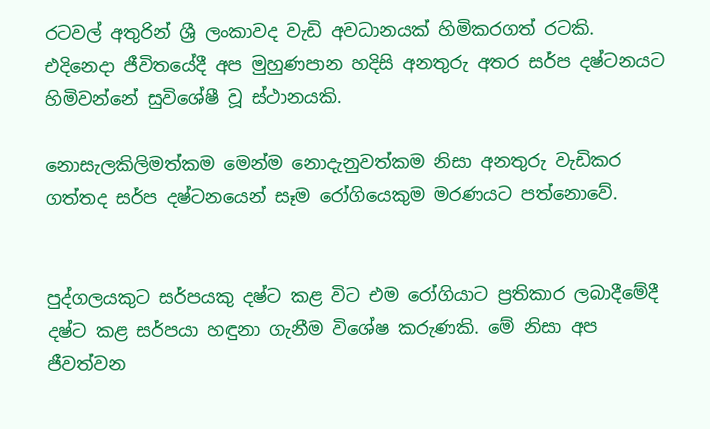රටවල් අතුරින් ශ්‍රී ලංකාවද වැඩි අවධානයක්‌ හිමිකරගත් රටකි. එදිනෙදා ජීවිතයේදී අප මුහුණපාන හදිසි අනතුරු අතර සර්ප දෂ්ටනයට හිමිවන්නේ සුවිශේෂී වූ ස්‌ථානයකි.

නොසැලකිලිමත්කම මෙන්ම නොදැනුවත්කම නිසා අනතුරු වැඩිකර ගත්තද සර්ප දෂ්ටනයෙන් සෑම රෝගියෙකුම මරණයට පත්නොවේ.


පුද්ගලයකුට සර්පයකු දෂ්ට කළ විට එම රෝගියාට ප්‍රතිකාර ලබාදීමේදී දෂ්ට කළ සර්පයා හඳුනා ගැනීම විශේෂ කරුණකි. මේ නිසා අප ජීවත්වන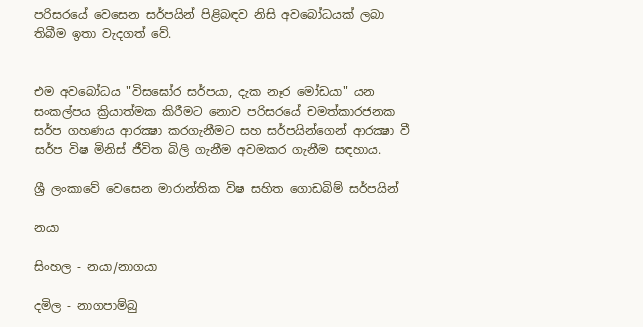පරිසරයේ වෙසෙන සර්පයින් පිළිබඳව නිසි අවබෝධයක්‌ ලබා තිබීම ඉතා වැදගත් වේ.


එම අවබෝධය "විසඝෝර සර්පයා, දැක නෑර මෝඩයා" යන සංකල්පය ක්‍රියාත්මක කිරීමට නොව පරිසරයේ චමත්කාරජනක සර්ප ගහණය ආරක්‍ෂා කරගැනීමට සහ සර්පයින්ගෙන් ආරක්‍ෂා වී සර්ප විෂ මිනිස්‌ ජීවිත බිලි ගැනීම අවමකර ගැනීම සඳහාය.

ශ්‍රී ලංකාවේ වෙසෙන මාරාන්තික විෂ සහිත ගොඩබිම් සර්පයින්

නයා

සිංහල - නයා/නාගයා

දමිල - නාගපාම්බු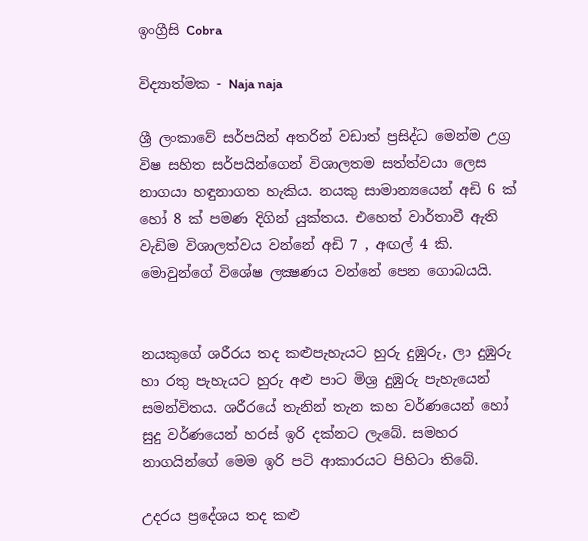ඉංග්‍රීසි Cobra

විද්‍යාත්මක - Naja naja

ශ්‍රී ලංකාවේ සර්පයින් අතරින් වඩාත් ප්‍රසිද්ධ මෙන්ම උග්‍ර විෂ සහිත සර්පයින්ගෙන් විශාලතම සත්ත්වයා ලෙස නාගයා හඳුනාගත හැකිය. නයකු සාමාන්‍යයෙන් අඩි 6 ක්‌ හෝ 8 ක්‌ පමණ දිගින් යුක්‌තය. එහෙත් වාර්තාවී ඇති වැඩිම විශාලත්වය වන්නේ අඩි 7 , අඟල් 4 කි. මොවුන්ගේ විශේෂ ලක්‍ෂණය වන්නේ පෙන ගොබයයි.


නයකුගේ ශරීරය තද කළුපැහැයට හුරු දුඹුරු, ලා දුඹුරු හා රතු පැහැයට හුරු අළු පාට මිශ්‍ර දුඹුරු පැහැයෙන් සමන්විතය. ශරීරයේ තැනින් තැන කහ වර්ණයෙන් හෝ සුදු වර්ණයෙන් හරස්‌ ඉරි දක්‌නට ලැබේ. සමහර නාගයින්ගේ මෙම ඉරි පටි ආකාරයට පිහිටා තිබේ.

උදරය ප්‍රදේශය තද කළු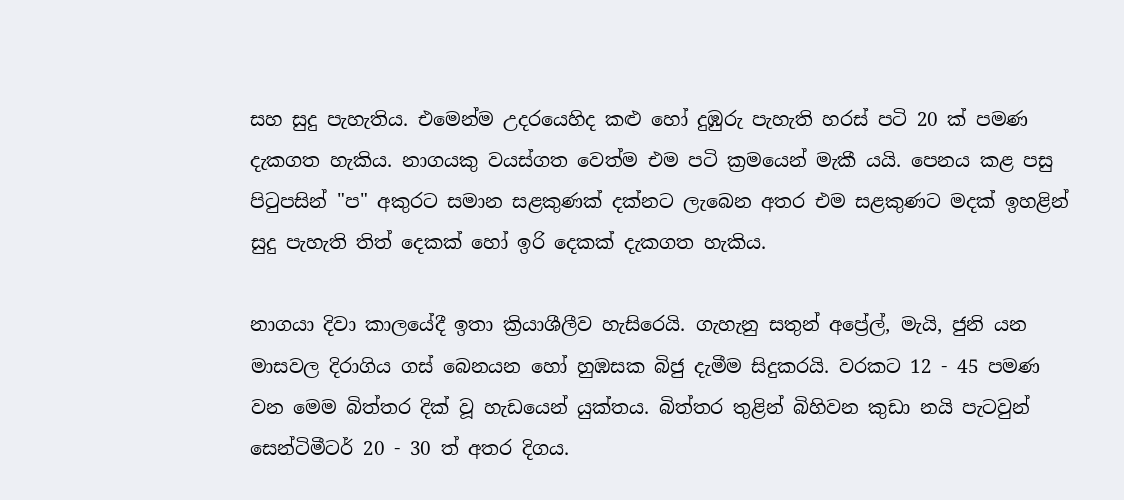සහ සුදු පැහැතිය. එමෙන්ම උදරයෙහිද කළු හෝ දුඹුරු පැහැති හරස්‌ පටි 20 ක්‌ පමණ දැකගත හැකිය. නාගයකු වයස්‌ගත වෙත්ම එම පටි ක්‍රමයෙන් මැකී යයි. පෙනය කළ පසු පිටුපසින් "ප" අකුරට සමාන සළකුණක්‌ දක්‌නට ලැබෙන අතර එම සළකුණට මදක්‌ ඉහළින් සුදු පැහැති තිත් දෙකක්‌ හෝ ඉරි දෙකක්‌ දැකගත හැකිය.

නාගයා දිවා කාලයේදී ඉතා ක්‍රියාශීලීව හැසිරෙයි. ගැහැනු සතුන් අප්‍රේල්, මැයි, ජුනි යන මාසවල දිරාගිය ගස්‌ බෙනයන හෝ හුඹසක බිජු දැමීම සිදුකරයි. වරකට 12 - 45 පමණ වන මෙම බිත්තර දික්‌ වූ හැඩයෙන් යුක්‌තය. බිත්තර තුළින් බිහිවන කුඩා නයි පැටවුන් සෙන්ටිමීටර් 20 - 30 ත් අතර දිගය.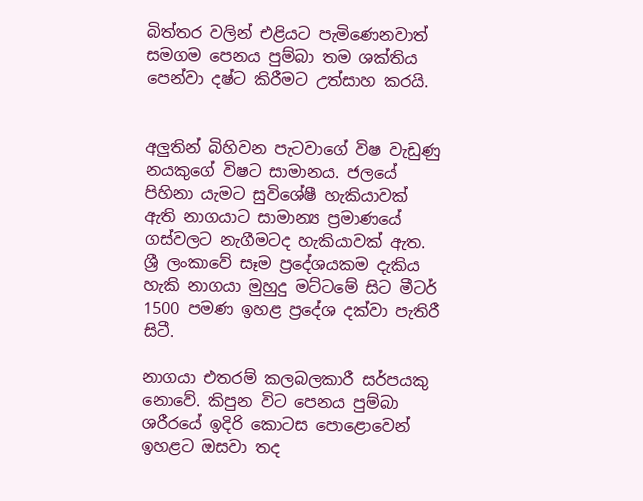බිත්තර වලින් එළියට පැමිණෙනවාත් සමගම පෙනය පුම්බා තම ශක්‌තිය පෙන්වා දෂ්ට කිරීමට උත්සාහ කරයි.


අලුතින් බිහිවන පැටවාගේ විෂ වැඩුණු නයකුගේ විෂට සාමානය. ජලයේ පිහිනා යැමට සුවිශේෂී හැකියාවක්‌ ඇති නාගයාට සාමාන්‍ය ප්‍රමාණයේ ගස්‌වලට නැගීමටද හැකියාවක්‌ ඇත. ශ්‍රී ලංකාවේ සෑම ප්‍රදේශයකම දැකිය හැකි නාගයා මුහුදු මට්‌ටමේ සිට මීටර් 1500 පමණ ඉහළ ප්‍රදේශ දක්‌වා පැතිරී සිටී.

නාගයා එතරම් කලබලකාරී සර්පයකු නොවේ. කිපුන විට පෙනය පුම්බා ශරීරයේ ඉදිරි කොටස පොළොවෙන් ඉහළට ඔසවා තද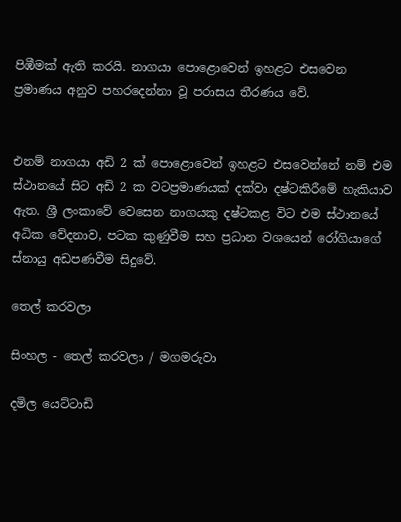පිඹීමක්‌ ඇති කරයි. නාගයා පොළොවෙන් ඉහළට එසවෙන ප්‍රමාණය අනුව පහරදෙන්නා වූ පරාසය තීරණය වේ.


එනම් නාගයා අඩි 2 ක්‌ පොළොවෙන් ඉහළට එසවෙන්නේ නම් එම ස්‌ථානයේ සිට අඩි 2 ක වටප්‍රමාණයක්‌ දක්‌වා දෂ්ටකිරීමේ හැකියාව ඇත. ශ්‍රී ලංකාවේ වෙසෙන නාගයකු දෂ්ටකළ විට එම ස්‌ථානයේ අධික වේදනාව, පටක කුණුවීම සහ ප්‍රධාන වශයෙන් රෝගියාගේ ස්‌නායු අඩපණවීම සිදුවේ.

තෙල් කරවලා

සිංහල - තෙල් කරවලා / මගමරුවා

දමිල යෙට්‌ටාඩි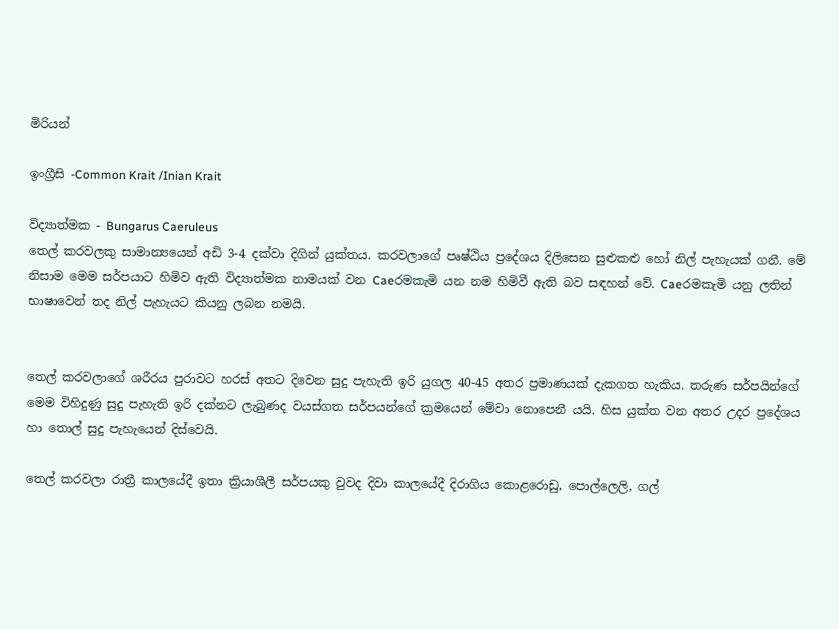මිරියන්

ඉංග්‍රීසි -Common Krait /Inian Krait

විද්‍යාත්මක - Bungarus Caeruleus
තෙල් කරවලකු සාමාන්‍යයෙන් අඩි 3-4 දක්‌වා දිගින් යුක්‌තය. කරවලාගේ පෘෂ්ඨිය ප්‍රදේශය දිලිසෙන සුළුකළු හෝ නිල් පැහැයක්‌ ගනී. මේ නිසාම මෙම සර්පයාට හිමිව ඇති විද්‍යාත්මක නාමයක්‌ වන Caeරමකැමි යන නම හිමිවී ඇති බව සඳහන් වේ. Caeරමකැමි යනු ලතින් භාෂාවෙන් තද නිල් පැහැයට කියනු ලබන නමයි.


තෙල් කරවලාගේ ශරීරය පුරාවට හරස්‌ අතට දිවෙන සුදු පැහැති ඉරි යුගල 40-45 අතර ප්‍රමාණයක්‌ දැකගත හැකිය. තරුණ සර්පයින්ගේ මෙම විහිදුණු සුදු පැහැති ඉරි දක්‌නට ලැබුණද වයස්‌ගත සර්පයන්ගේ ක්‍රමයෙන් මේවා නොපෙනී යයි. හිස යුක්‌ත වන අතර උදර ප්‍රදේශය හා තොල් සුදු පැහැයෙන් දිස්‌වෙයි.

තෙල් කරවලා රාත්‍රී කාලයේදී ඉතා ක්‍රියාශීලී සර්පයකු වුවද දිවා කාලයේදී දිරාගිය කොළරොඩු, පොල්ලෙලි, ගල්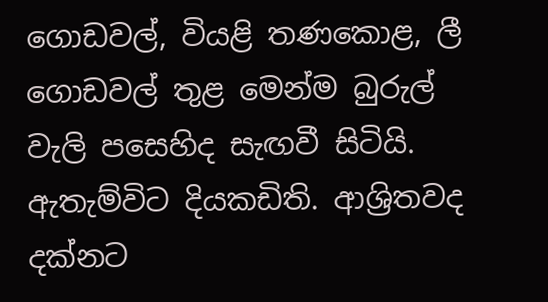ගොඩවල්, වියළි තණකොළ, ලී ගොඩවල් තුළ මෙන්ම බුරුල් වැලි පසෙහිද සැඟවී සිටියි. ඇතැම්විට දියකඩිති. ආශ්‍රිතවද දක්‌නට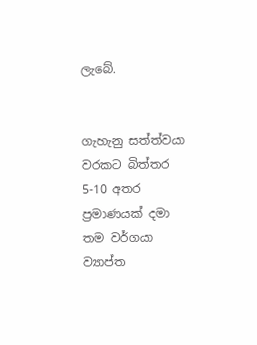ලැබේ.


ගැහැනු සත්ත්වයා වරකට බිත්තර 5-10 අතර ප්‍රමාණයක්‌ දමා තම වර්ගයා ව්‍යාප්ත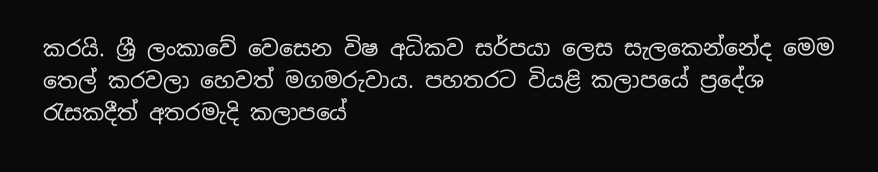කරයි. ශ්‍රී ලංකාවේ වෙසෙන විෂ අධිකව සර්පයා ලෙස සැලකෙන්නේද මෙම තෙල් කරවලා හෙවත් මගමරුවාය. පහතරට වියළි කලාපයේ ප්‍රදේශ රැසකදීත් අතරමැදි කලාපයේ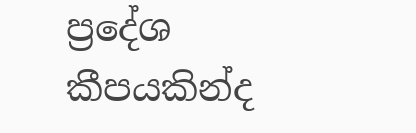ප්‍රදේශ කීපයකින්ද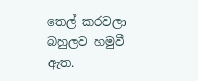තෙල් කරවලා බහුලව හමුවී ඇත.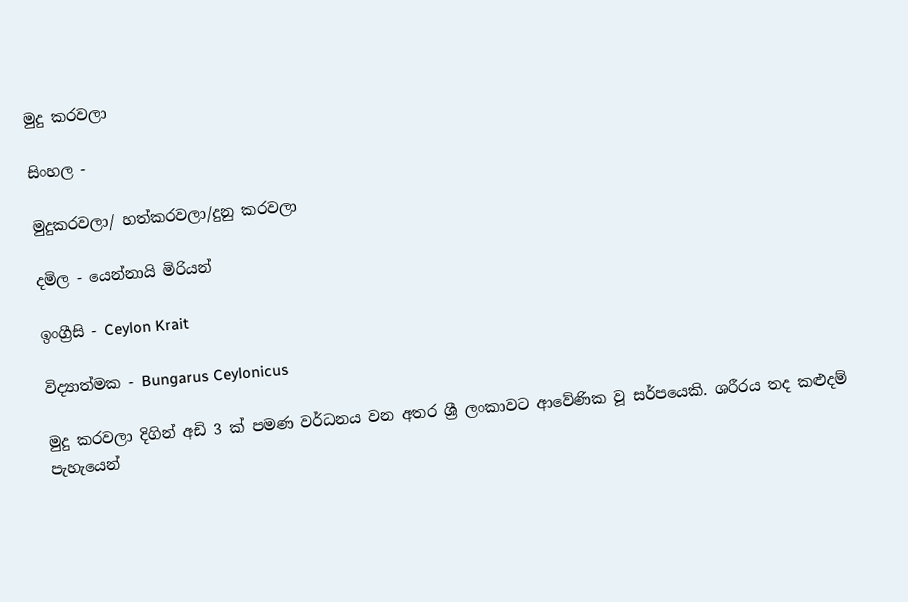මුදු කරවලා

සිංහල -

මුදුකරවලා/ හත්කරවලා/දුනු කරවලා

දමිල - යෙන්නායි මිරියන්

ඉංග්‍රීසි - Ceylon Krait

විද්‍යාත්මක - Bungarus Ceylonicus

මුදු කරවලා දිගින් අඩි 3 ක්‌ පමණ වර්ධනය වන අතර ශ්‍රී ලංකාවට ආවේණික වූ සර්පයෙකි. ශරීරය තද කළුදම් පැහැයෙන්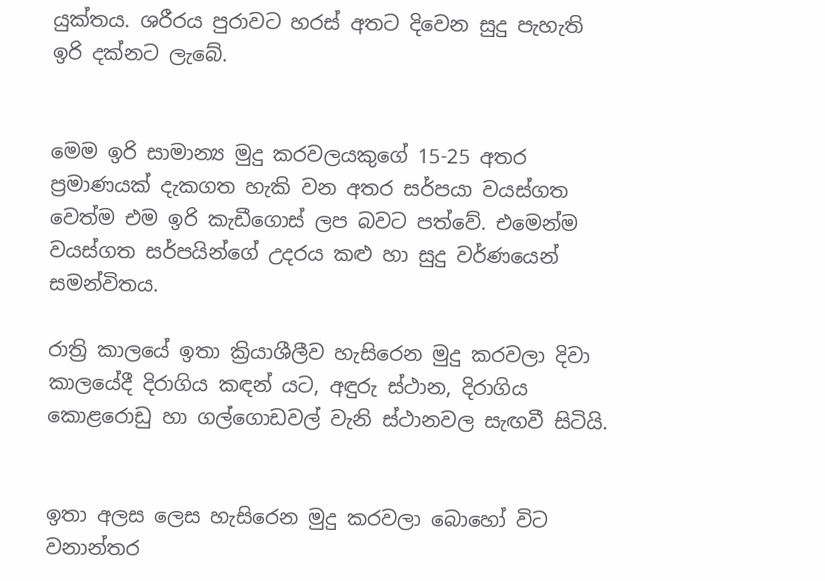යුක්‌තය. ශරීරය පුරාවට හරස්‌ අතට දිවෙන සුදු පැහැති ඉරි දක්‌නට ලැබේ.


මෙම ඉරි සාමාන්‍ය මුදු කරවලයකුගේ 15-25 අතර ප්‍රමාණයක්‌ දැකගත හැකි වන අතර සර්පයා වයස්‌ගත වෙත්ම එම ඉරි කැඩීගොස්‌ ලප බවට පත්වේ. එමෙන්ම වයස්‌ගත සර්පයින්ගේ උදරය කළු හා සුදු වර්ණයෙන් සමන්විතය.

රාත්‍රි කාලයේ ඉතා ක්‍රියාශීලීව හැසිරෙන මුදු කරවලා දිවා කාලයේදී දිරාගිය කඳන් යට, අඳුරු ස්‌ථාන, දිරාගිය කොළරොඩු හා ගල්ගොඩවල් වැනි ස්‌ථානවල සැඟවී සිටියි.


ඉතා අලස ලෙස හැසිරෙන මුදු කරවලා බොහෝ විට වනාන්තර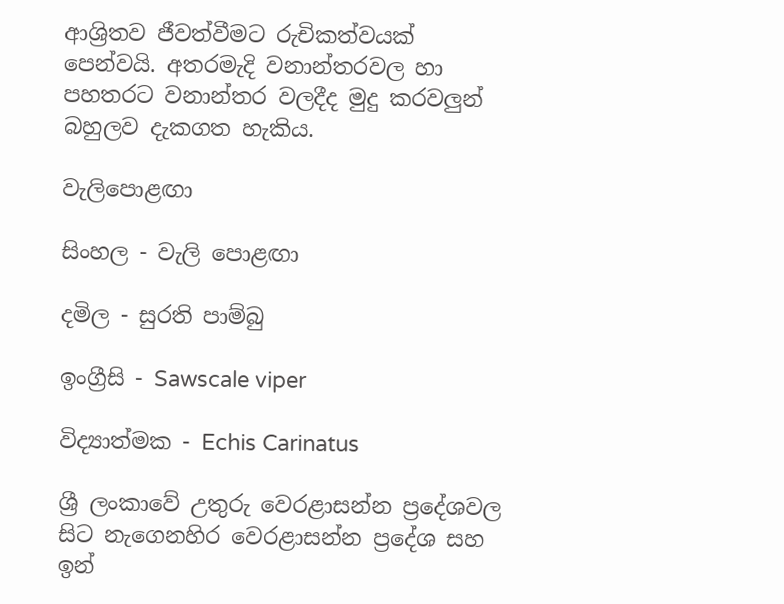ආශ්‍රිතව ජීවත්වීමට රුචිකත්වයක්‌ පෙන්වයි. අතරමැදි වනාන්තරවල හා පහතරට වනාන්තර වලදීද මුදු කරවලුන් බහුලව දැකගත හැකිය.

වැලිපොළඟා

සිංහල - වැලි පොළඟා

දමිල - සුරති පාම්බු

ඉංග්‍රීසි - Sawscale viper

විද්‍යාත්මක - Echis Carinatus

ශ්‍රී ලංකාවේ උතුරු වෙරළාසන්න ප්‍රදේශවල සිට නැගෙනහිර වෙරළාසන්න ප්‍රදේශ සහ ඉන්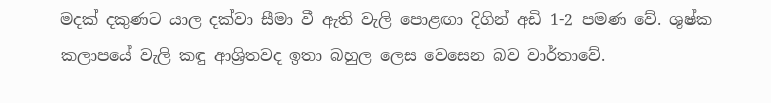මදක්‌ දකුණට යාල දක්‌වා සීමා වී ඇති වැලි පොළඟා දිගින් අඩි 1-2 පමණ වේ. ශුෂ්ක කලාපයේ වැලි කඳු ආශ්‍රිතවද ඉතා බහුල ලෙස වෙසෙන බව වාර්තාවේ.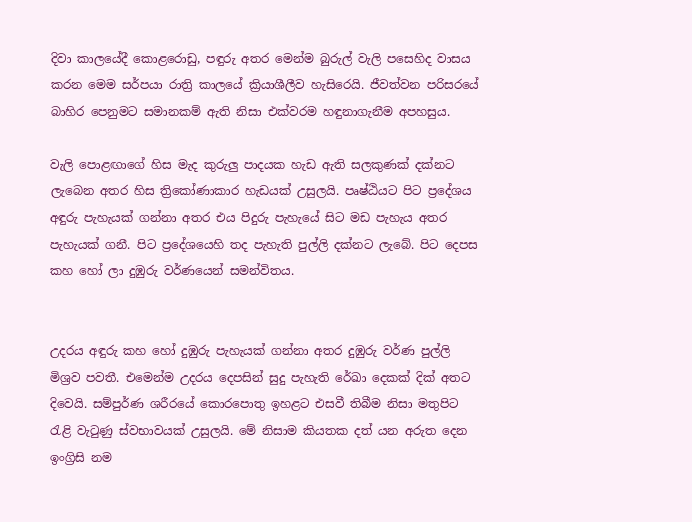දිවා කාලයේදී කොළරොඩු, පඳුරු අතර මෙන්ම බුරුල් වැලි පසෙහිද වාසය කරන මෙම සර්පයා රාත්‍රි කාලයේ ක්‍රියාශීලීව හැසිරෙයි. ජීවත්වන පරිසරයේ බාහිර පෙනුමට සමානකම් ඇති නිසා එක්‌වරම හඳුනාගැනීම අපහසුය.

වැලි පොළඟාගේ හිස මැද කුරුලු පාදයක හැඩ ඇති සලකුණක්‌ දක්‌නට ලැබෙන අතර හිස ත්‍රිකෝණාකාර හැඩයක්‌ උසුලයි. පෘෂ්ඨියට පිට ප්‍රදේශය අඳුරු පැහැයක්‌ ගන්නා අතර එය පිදුරු පැහැයේ සිට මඩ පැහැය අතර පැහැයක්‌ ගනී. පිට ප්‍රදේශයෙහි තද පැහැති පුල්ලි දක්‌නට ලැබේ. පිට දෙපස කහ හෝ ලා දුඹුරු වර්ණයෙන් සමන්විතය.


උදරය අඳුරු කහ හෝ දුඹුරු පැහැයක්‌ ගන්නා අතර දුඹුරු වර්ණ පුල්ලි මිශ්‍රව පවතී. එමෙන්ම උදරය දෙපසින් සුදු පැහැති රේඛා දෙකක්‌ දික්‌ අතට දිවෙයි. සම්පුර්ණ ශරීරයේ කොරපොතු ඉහළට එසවී තිබීම නිසා මතුපිට රැළි වැටුණු ස්‌වභාවයක්‌ උසුලයි. මේ නිසාම කියතක දත් යන අරුත දෙන ඉංග්‍රිසි නම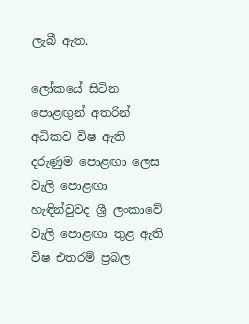ලැබී ඇත.

ලෝකයේ සිටින පොළඟුන් අතරින් අධිකව විෂ ඇති දරුණුම පොළඟා ලෙස වැලි පොළඟා හැඳින්වුවද ශ්‍රී ලංකාවේ වැලි පොළඟා තුළ ඇති විෂ එතරම් ප්‍රබල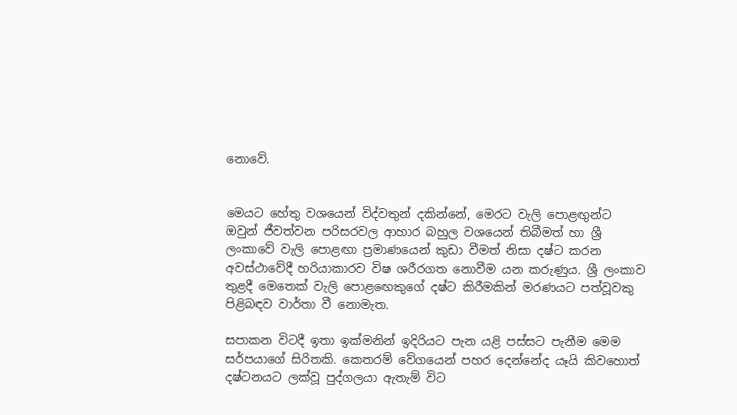නොවේ.


මෙයට හේතු වශයෙන් විද්වතුන් දකින්නේ, මෙරට වැලි පොළඟුන්ට ඔවුන් ජීවත්වන පරිසරවල ආහාර බහුල වශයෙන් තිබීමත් හා ශ්‍රී ලංකාවේ වැලි පොළඟා ප්‍රමාණයෙන් කුඩා වීමත් නිසා දෂ්ට කරන අවස්‌ථාවේදී හරියාකාරව විෂ ශරීරගත නොවීම යන කරුණුය. ශ්‍රී ලංකාව තුළදී මෙතෙක්‌ වැලි පොළඟෙකුගේ දෂ්ට කිරීමකින් මරණයට පත්වූවකු පිළිබඳව වාර්තා වී නොමැත.

සපාකන විටදී ඉතා ඉක්‌මනින් ඉදිරියට පැන යළි පස්‌සට පැනීම මෙම සර්පයාගේ සිරිතකි. කෙතරම් වේගයෙන් පහර දෙන්නේද යෑයි කිවහොත් දෂ්ටනයට ලක්‌වූ පුද්ගලයා ඇතැම් විට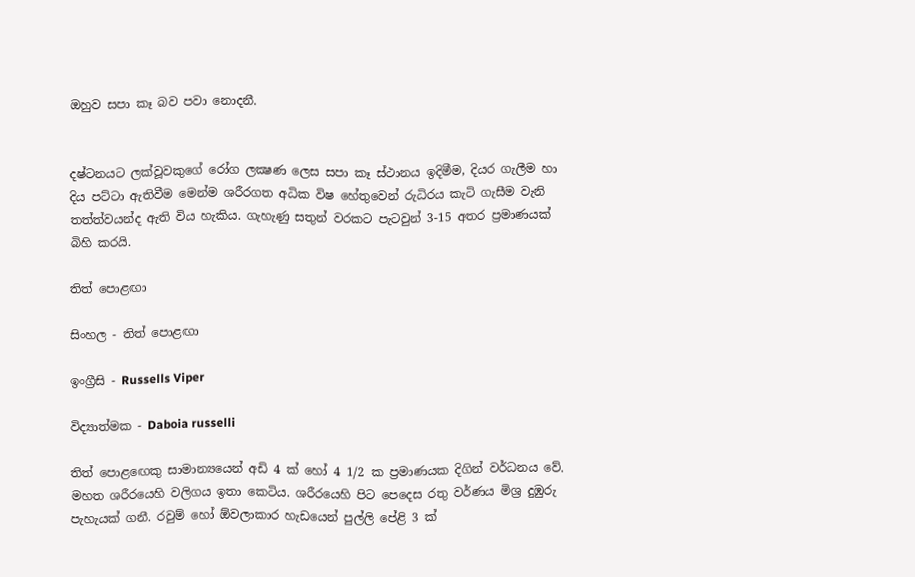ඔහුව සපා කෑ බව පවා නොදනී.


දෂ්ටනයට ලක්‌වූවකුගේ රෝග ලක්‍ෂණ ලෙස සපා කෑ ස්‌ථානය ඉදිමීම, දියර ගැලීම හා දිය පට්‌ටා ඇතිවීම මෙන්ම ශරීරගත අධික විෂ හේතුවෙන් රුධිරය කැටි ගැසීම වැනි තත්ත්වයන්ද ඇති විය හැකිය. ගැහැණු සතුන් වරකට පැටවුන් 3-15 අතර ප්‍රමාණයක්‌ බිහි කරයි.

තිත් පොළඟා

සිංහල - තිත් පොළඟා

ඉංග්‍රීසි - Russells Viper

විද්‍යාත්මක - Daboia russelli

තිත් පොළඟෙකු සාමාන්‍යයෙන් අඩි 4 ක්‌ හෝ 4 1/2 ක ප්‍රමාණයක දිගින් වර්ධනය වේ. මහත ශරීරයෙහි වලිගය ඉතා කෙටිය. ශරීරයෙහි පිට පෙදෙස රතු වර්ණය මිශ්‍ර දුඹුරු පැහැයක්‌ ගනී. රවුම් හෝ ඕවලාකාර හැඩයෙන් පුල්ලි පේළි 3 ක්‌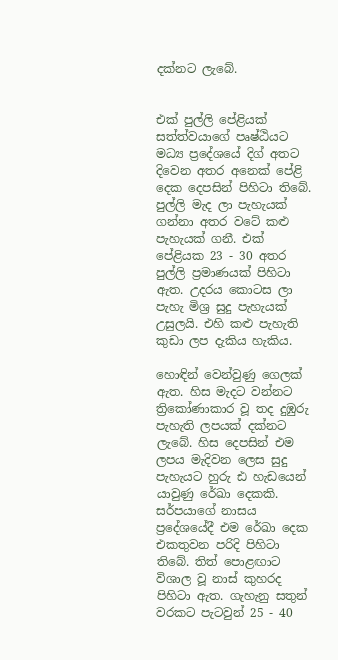දක්‌නට ලැබේ.


එක්‌ පුල්ලි පේළියක්‌ සත්ත්වයාගේ පෘෂ්ඨියට මධ්‍ය ප්‍රදේශයේ දිග් අතට දිවෙන අතර අනෙක්‌ පේළි දෙක දෙපසින් පිහිටා තිබේ. පුල්ලි මැද ලා පැහැයක්‌ ගන්නා අතර වටේ කළු පැහැයක්‌ ගනී. එක්‌ පේළියක 23 - 30 අතර පුල්ලි ප්‍රමාණයක්‌ පිහිටා ඇත. උදරය කොටස ලා පැහැ මිශ්‍ර සුදු පැහැයක්‌ උසුලයි. එහි කළු පැහැති කුඩා ලප දැකිය හැකිය.

හොඳින් වෙන්වුණු ගෙලක්‌ ඇත. හිස මැදට වන්නට ත්‍රිකෝණාකාර වූ තද දුඹුරු පැහැති ලපයක්‌ දක්‌නට ලැබේ. හිස දෙපසින් එම ලපය මැදිවන ලෙස සුදු පැහැයට හුරු ඪ හැඩයෙන් යාවුණු රේඛා දෙකකි. සර්පයාගේ නාසය ප්‍රදේශයේදී එම රේඛා දෙක එකතුවන පරිදි පිහිටා තිබේ. තිත් පොළඟාට විශාල වූ නාස්‌ කුහරද පිහිටා ඇත. ගැහැනු සතුන් වරකට පැටවුන් 25 - 40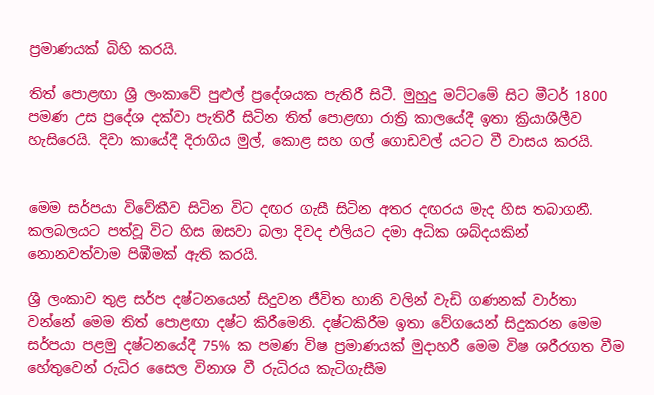ප්‍රමාණයක්‌ බිහි කරයි.

තිත් පොළඟා ශ්‍රී ලංකාවේ පුළුල් ප්‍රදේශයක පැතිරී සිටී. මුහුදු මට්‌ටමේ සිට මීටර් 1800 පමණ උස ප්‍රදේශ දක්‌වා පැතිරී සිටින තිත් පොළඟා රාත්‍රි කාලයේදී ඉතා ක්‍රියාශීලීව හැසිරෙයි. දිවා කායේදී දිරාගිය මුල්, කොළ සහ ගල් ගොඩවල් යටට වී වාසය කරයි.


මෙම සර්පයා විවේකීව සිටින විට දඟර ගැසී සිටින අතර දඟරය මැද හිස තබාගනී. කලබලයට පත්වූ විට හිස ඔසවා බලා දිවද එලියට දමා අධික ශබ්දයකින් නොනවත්වාම පිඹීමක්‌ ඇති කරයි.

ශ්‍රී ලංකාව තුළ සර්ප දෂ්ටනයෙන් සිදුවන ජීවිත හානි වලින් වැඩි ගණනක්‌ වාර්තා වන්නේ මෙම තිත් පොළඟා දෂ්ට කිරීමෙනි. දෂ්ටකිරීම ඉතා වේගයෙන් සිදුකරන මෙම සර්පයා පළමු දෂ්ටනයේදී 75% ක පමණ විෂ ප්‍රමාණයක්‌ මුදාහරී මෙම විෂ ශරීරගත වීම හේතුවෙන් රුධිර සෛල විනාශ වී රුධිරය කැටිගැසීම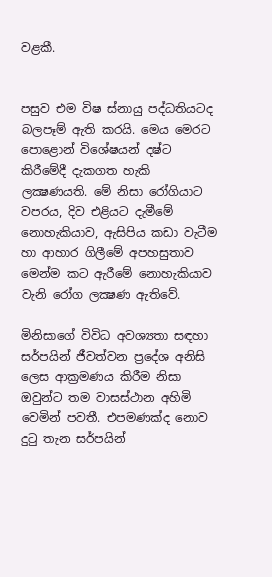වළකී.


පසුව එම විෂ ස්‌නායු පද්ධතියටද බලපෑම් ඇති කරයි. මෙය මෙරට පොළොන් විශේෂයන් දෂ්ට කිරීමේදී දැකගත හැකි ලක්‍ෂණයති. මේ නිසා රෝගියාට වපරය, දිව එළියට දැමීමේ නොහැකියාව, ඇසිපිය කඩා වැටීම හා ආහාර ගිලීමේ අපහසුතාව මෙන්ම කට ඇරීමේ නොහැකියාව වැනි රෝග ලක්‍ෂණ ඇතිවේ.

මිනිසාගේ විවිධ අවශ්‍යතා සඳහා සර්පයින් ජීවත්වන ප්‍රදේශ අනිසි ලෙස ආක්‍රමණය කිරීම නිසා ඔවුන්ට තම වාසස්‌ථාන අහිමි වෙමින් පවතී. එපමණක්‌ද නොව දුටු තැන සර්පයින්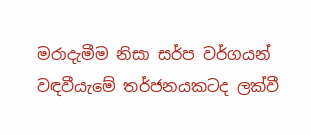මරාදැමීම නිසා සර්ප වර්ගයන් වඳවීයැමේ තර්ජනයකටද ලක්‌වී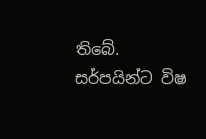තිබේ. සර්පයින්ට විෂ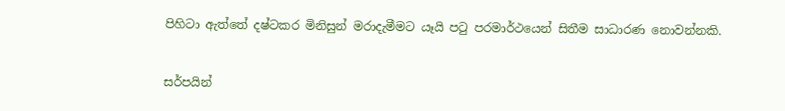පිහිටා ඇත්තේ දෂ්ටකර මිනිසුන් මරාදැමීමට යෑයි පටු පරමාර්ථයෙන් සිතීම සාධාරණ නොවන්නකි.


සර්පයින්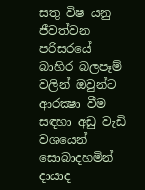සතු විෂ යනු ජීවත්වන පරිසරයේ බාහිර බලපෑම් වලින් ඔවුන්ට ආරක්‍ෂා වීම සඳහා අඩු වැඩි වශයෙන් සොබාදහමින් දායාද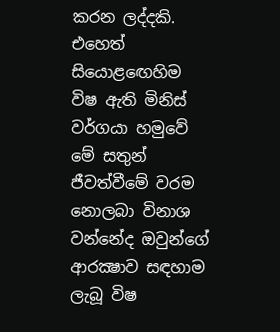කරන ලද්දකි. එහෙත් සියොළඟෙහිම විෂ ඇති මිනිස්‌ වර්ගයා හමුවේ මේ සතුන් ජීවත්වීමේ වරම නොලබා විනාශ වන්නේද ඔවුන්ගේ ආරක්‍ෂාව සඳහාම ලැබූ විෂ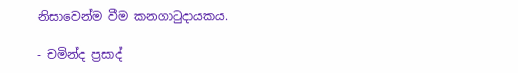නිසාවෙන්ම වීම කනගාටුදායකය.

- චමින්ද ප්‍රසාද්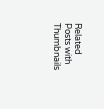Related Posts with Thumbnails